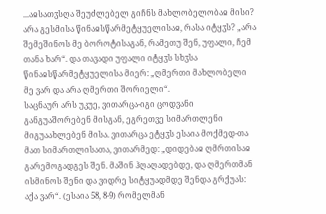...აჲსათჳსღა შეუძლებელ გიჩნს მახლობელობაჲ მისი? არა გესმისა წინაჲსწარმეტყუელისაჲ, რასა იტყჳს? „არა შემეშინოს მე ბოროტისაგან, რამეთუ შენ, უფალი, ჩემ თანა ხარ“. და თავადი უფალი იტყჳს სხჳსა წინაჲსწარმეტყუელისა მიერ: „ღმერთი მახლობელი მე ვარ და არა ღმერთი შორიელი“.
საცნაურ არს უკუე, ვითარცა-იგი ცოდვანი განგუაშორებენ მისგან, ეგრეთვე სიმართლენი მიგუაახლებენ მისა. ვითარცა ეტყჳს ესაია მოქმედ-თა მათ სიმართლისათა, ვითარმედ: „დიდებაჲ ღმრთისაჲ გარემოგადგეს შენ. მაშინ ჰღაღადებდე, და ღმერთმან ისმინოს შენი და ვიდრე სიტყუადმდე შენდა გრქუას: აქა ვარ“. (ესაია 58, 8-9) რომელმან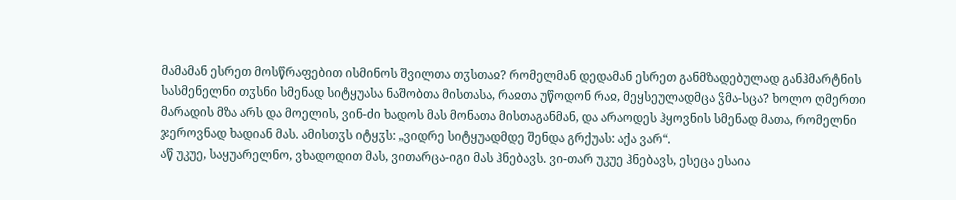მამამან ესრეთ მოსწრაფებით ისმინოს შვილთა თჳსთაჲ? რომელმან დედამან ესრეთ განმზადებულად განჰმარტნის სასმენელნი თჳსნი სმენად სიტყუასა ნაშობთა მისთასა, რაჲთა უწოდონ რაჲ, მეყსეულადმცა ჴმა-სცა? ხოლო ღმერთი მარადის მზა არს და მოელის, ვინ-ძი ხადოს მას მონათა მისთაგანმან, და არაოდეს ჰყოვნის სმენად მათა, რომელნი ჯეროვნად ხადიან მას. ამისთჳს იტყჳს: „ვიდრე სიტყუადმდე შენდა გრქუას: აქა ვარ“.
აწ უკუე, საყუარელნო, ვხადოდით მას, ვითარცა-იგი მას ჰნებავს. ვი-თარ უკუე ჰნებავს, ესეცა ესაია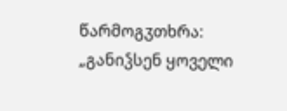წარმოგჳთხრა: „განიჴსენ ყოველი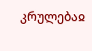კრულებაჲ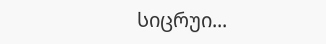სიცრუი...